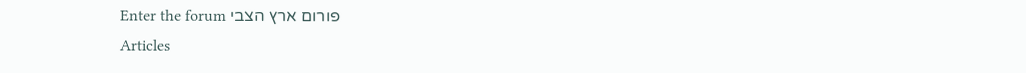פורום ארץ הצבי Enter the forum
Articles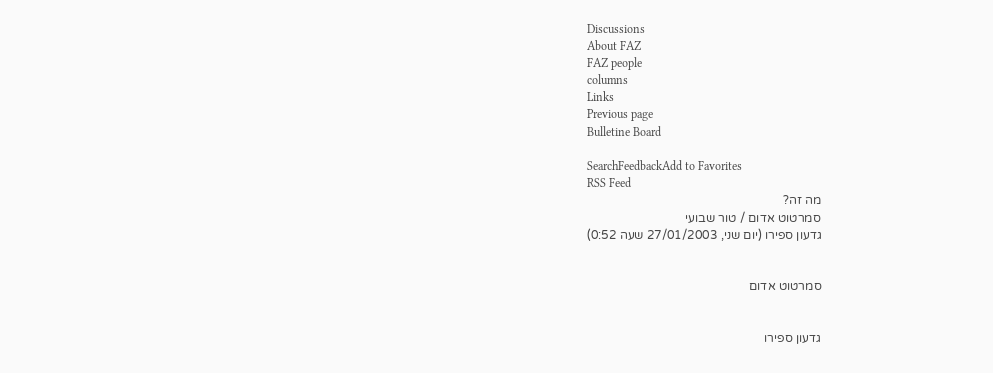Discussions
About FAZ
FAZ people
columns
Links
Previous page
Bulletine Board

SearchFeedbackAdd to Favorites
RSS Feed
מה זה?
סמרטוט אדום / טור שבועי
גדעון ספירו (יום שני, 27/01/2003 שעה 0:52)


סמרטוט אדום


גדעון ספירו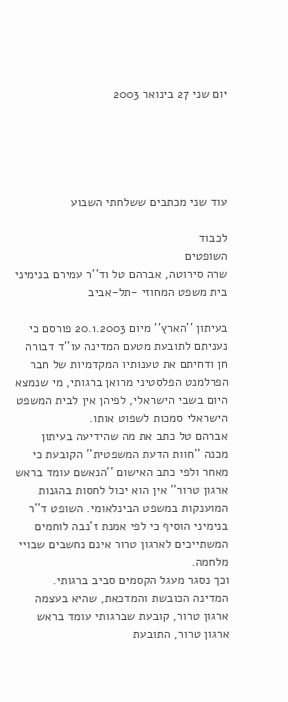יום שני 27 בינואר 2003





עוד שני מכתבים ששלחתי השבוע

לכבוד
השופטים
שרה סירוטה, אברהם טל וד''ר עמירם בנימיני
בית משפט המחוזי -תל-אביב

בעיתון ''הארץ'' מיום 20.1.2003 פורסם כי נעניתם לתובעת מטעם המדינה עו''ד דבורה חן ודחיתם את טענותיו המקדמיות של חבר הפרלמנט הפלסטיני מרואן ברגותי, מי שנמצא היום בשבי הישראלי, לפיהן אין לבית המשפט הישראלי סמכות לשפוט אותו.
אברהם טל כתב את מה שהידיעה בעיתון מכנה ''חוות הדעת המשפטית'' הקובעת כי מאחר ולפי כתב האישום ''הנאשם עומד בראש ארגון טרור'' אין הוא יכול לחסות בהגנות המוענקות במשפט הבינלאומי. השופט ד''ר בנימיני הוסיף כי לפי אמנת ז'נבה לוחמים המשתייכים לארגון טרור אינם נחשבים שבויי מלחמה.
וכך נסגר מעגל הקסמים סביב ברגותי. המדינה הכובשת והמדכאת, שהיא בעצמה ארגון טרור, קובעת שברגותי עומד בראש ארגון טרור, התובעת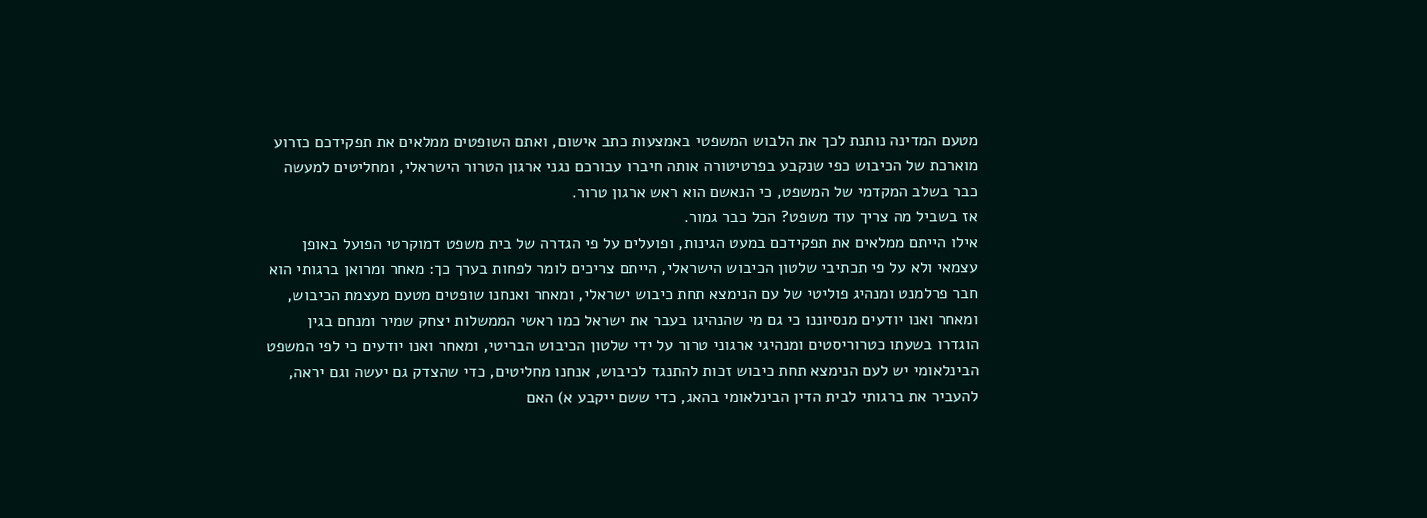מטעם המדינה נותנת לכך את הלבוש המשפטי באמצעות כתב אישום, ואתם השופטים ממלאים את תפקידכם כזרוע מוארכת של הכיבוש כפי שנקבע בפרטיטורה אותה חיברו עבורכם נגני ארגון הטרור הישראלי, ומחליטים למעשה כבר בשלב המקדמי של המשפט, כי הנאשם הוא ראש ארגון טרור.
אז בשביל מה צריך עוד משפט? הכל כבר גמור.
אילו הייתם ממלאים את תפקידכם במעט הגינות, ופועלים על פי הגדרה של בית משפט דמוקרטי הפועל באופן עצמאי ולא על פי תכתיבי שלטון הכיבוש הישראלי, הייתם צריכים לומר לפחות בערך כך: מאחר ומרואן ברגותי הוא חבר פרלמנט ומנהיג פוליטי של עם הנימצא תחת כיבוש ישראלי, ומאחר ואנחנו שופטים מטעם מעצמת הכיבוש, ומאחר ואנו יודעים מנסיוננו כי גם מי שהנהיגו בעבר את ישראל כמו ראשי הממשלות יצחק שמיר ומנחם בגין הוגדרו בשעתו כטרוריסטים ומנהיגי ארגוני טרור על ידי שלטון הכיבוש הבריטי, ומאחר ואנו יודעים כי לפי המשפט הבינלאומי יש לעם הנימצא תחת כיבוש זכות להתנגד לכיבוש, אנחנו מחליטים, כדי שהצדק גם יעשה וגם יראה, להעביר את ברגותי לבית הדין הבינלאומי בהאג, כדי ששם ייקבע א) האם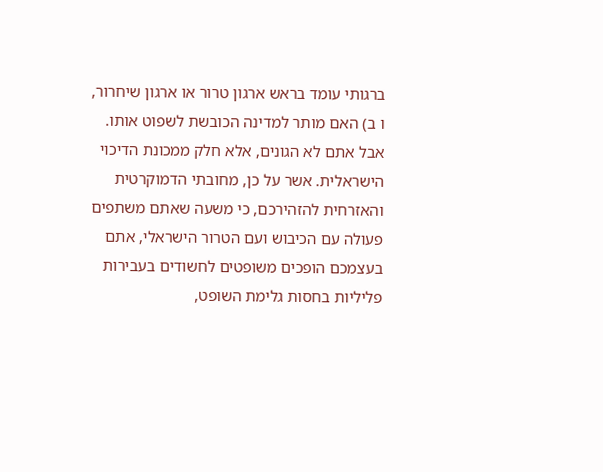ברגותי עומד בראש ארגון טרור או ארגון שיחרור, ו ב) האם מותר למדינה הכובשת לשפוט אותו.
אבל אתם לא הגונים, אלא חלק ממכונת הדיכוי הישראלית. אשר על כן, מחובתי הדמוקרטית והאזרחית להזהירכם, כי משעה שאתם משתפים פעולה עם הכיבוש ועם הטרור הישראלי, אתם בעצמכם הופכים משופטים לחשודים בעבירות פליליות בחסות גלימת השופט,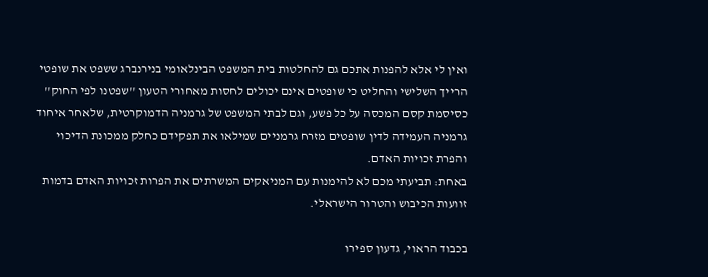ואין לי אלא להפנות אתכם גם להחלטות בית המשפט הבינלאומי בנירנברג ששפט את שופטי הרייך השלישי והחליט כי שופטים אינם יכולים לחסות מאחורי הטעון ''שפטנו לפי החוק'' כסיסמת קסם המכסה על כל פשע, וגם לבתי המשפט של גרמניה הדמוקרטית, שלאחר איחוד גרמניה העמידה לדין שופטים מזרח גרמניים שמילאו את תפקידם כחלק ממכונת הדיכוי והפרת זכויות האדם.
באחת: תביעתי מכם לא להימנות עם המניאקים המשרתים את הפרות זכויות האדם בדמות זוועות הכיבוש והטרור הישראלי.

בכבוד הראוי, גדעון ספירו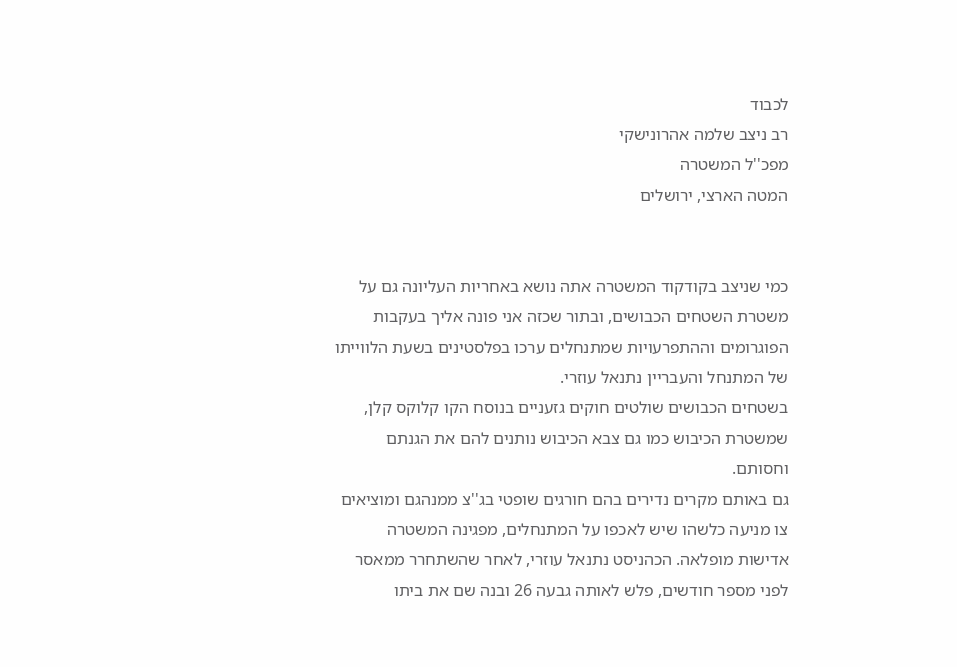לכבוד
רב ניצב שלמה אהרונישקי
מפכ''ל המשטרה
המטה הארצי, ירושלים


כמי שניצב בקודקוד המשטרה אתה נושא באחריות העליונה גם על משטרת השטחים הכבושים, ובתור שכזה אני פונה אליך בעקבות הפוגרומים וההתפרעויות שמתנחלים ערכו בפלסטינים בשעת הלווייתו של המתנחל והעבריין נתנאל עוזרי.
בשטחים הכבושים שולטים חוקים גזעניים בנוסח הקו קלוקס קלן, שמשטרת הכיבוש כמו גם צבא הכיבוש נותנים להם את הגנתם וחסותם.
גם באותם מקרים נדירים בהם חורגים שופטי בג''צ ממנהגם ומוציאים צו מניעה כלשהו שיש לאכפו על המתנחלים, מפגינה המשטרה אדישות מופלאה. הכהניסט נתנאל עוזרי, לאחר שהשתחרר ממאסר לפני מספר חודשים, פלש לאותה גבעה 26 ובנה שם את ביתו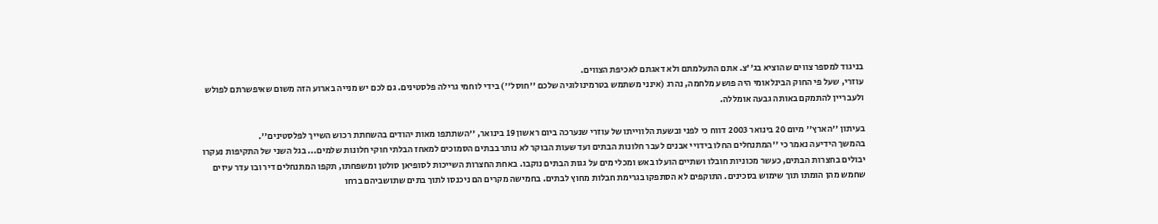בניגוד למספר צווים שהוציא בג''צ. אתם התעלמתם ולא דאגתם לאכיפת הצווים.
עוזרי, שעל פי החוק הבינלאומי היה פושע מלחמה, נהרג (אינני משתמש בטרמינולוגיה שלכם ''חוסל'') בידי לוחמי גרילה פלסטינים. גם לכם יש מנייה בארוע הזה משום שאיפשרתם לפולש ולעבריין להתמקם באותה גבעה אומללה.

בעיתון ''הארץ'' מיום 20 בינואר 2003 דווח כי לפני ובשעת הלווייתו של עוזרי שנערכה ביום ראשון 19 בינואר, ''השתתפו מאות יהודים בהשחתת רכוש השייך לפלסטינים''.
בהמשך הידיעה נאמר כי ''המתנחלים החלו בידויי אבנים לעבר חלונות הבתים ועד שעות הבוקר לא נותר בבתים הסמוכים למאחז הבלתי חוקי חלונות שלמים... בגל השני של התקיפות נעקרו יבולים בחצרות הבתים, כעשר מכוניות חובלו ושתיים הועלו באש ומכלי מים על גגות הבתים נוקבו. באחת החצרות השייכות לסופיאן סולטן ומשפחתו, תקפו המתנחלים דיר ובו עדר עיזים שחמש מהן הומתו תוך שימוש בסכינים. התוקפים לא הסתפקו בגרימת חבלות מחוץ לבתים. בחמישה מקרים הם ניכנסו לתוך בתים שתושביהם ברחו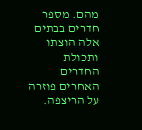מהם. מספר חדרים בבתים אלה הוצתו ותכולת החדרים האחרים פוזרה על הריצפה.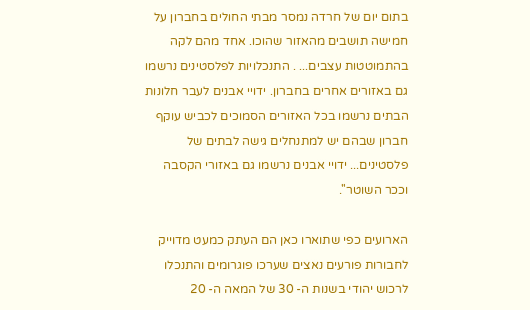בתום יום של חרדה נמסר מבתי החולים בחברון על חמישה תושבים מהאזור שהוכו. אחד מהם לקה בהתמוטטות עצבים... . התנכלויות לפלסטינים נרשמו גם באזורים אחרים בחברון. ידויי אבנים לעבר חלונות הבתים נרשמו בכל האזורים הסמוכים לכביש עוקף חברון שבהם יש למתנחלים גישה לבתים של פלסטינים... ידויי אבנים נרשמו גם באזורי הקסבה וככר השוטר''.

הארועים כפי שתוארו כאן הם העתק כמעט מדוייק לחבורות פורעים נאצים שערכו פוגרומים והתנכלו לרכוש יהודי בשנות ה- 30 של המאה ה- 20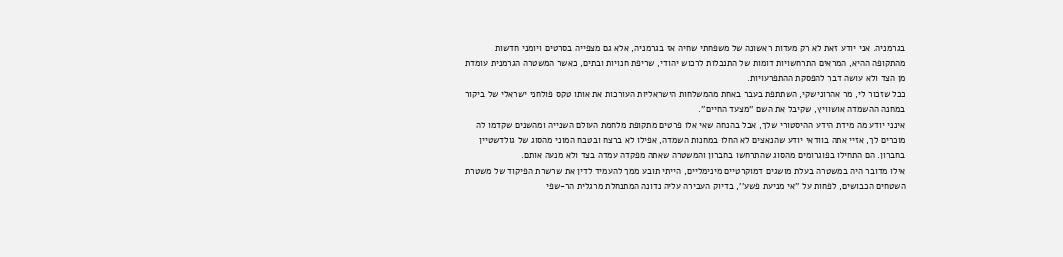בגרמניה. אני יודע זאת לא רק מעדות ראשונה של משפחתי שחיה אז בגרמניה, אלא גם מצפייה בסרטים ויומני חדשות מהתקופה ההיא, המראים התרחשויות דומות של התנכלות לרכוש יהודי, שריפת חנויות ובתים, כאשר המשטרה הגרמנית עומדת מן הצד ולא עושה דבר להפסקת ההתפרעויות.
ככל שזכור לי, מר אהרונישקי, השתתפת בעבר באחת מהמשלחות הישראליות העורכות את אותו טקס פולחני ישראלי של ביקור במחנה ההשמדה אושוויץ, שקיבל את השם ''מצעד החיים''.
אינני יודע מה מידת הידע ההיסטורי שלך, אבל בהנחה שאי אלו פרטים מתקופת מלחמת העולם השנייה ומהשנים שקדמו לה מוכרים לך, אזיי אתה בוודאי יודע שהנאצים לא החלו במחנות השמדה, אפילו לא ברצח ובטבח המוני מהסוג של גולדשטיין בחברון. הם התחילו בפוגרומים מהסוג שהתרחשו בחברון והמשטרה שאתה מפקדה עמדה בצד ולא מנעה אותם.
אילו מדובר היה במשטרה בעלת מושגים דמוקרטיים מינימליים, הייתי תובע ממך להעמיד לדין את שרשרת הפיקוד של משטרת השטחים הכבושים, לפחות על ''אי מניעת פשע'', בדיוק העבירה עליה נדונה המתנחלת מרגלית הר-שפי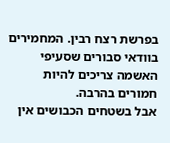בפרשת רצח רבין. המחמירים בוודאי סבורים שסעיפי האשמה צריכים להיות חמורים בהרבה.
אבל בשטחים הכבושים אין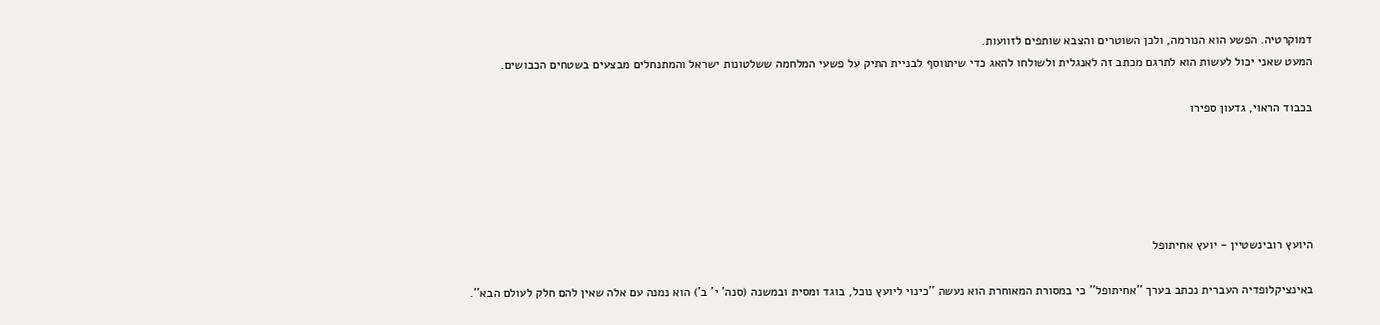דמוקרטיה. הפשע הוא הנורמה, ולכן השוטרים והצבא שותפים לזוועות.
המעט שאני יכול לעשות הוא לתרגם מכתב זה לאנגלית ולשולחו להאג כדי שיתווסף לבניית התיק על פשעי המלחמה ששלטונות ישראל והמתנחלים מבצעים בשטחים הכבושים.

בכבוד הראוי, גדעון ספירו





היועץ רובינשטיין - יועץ אחיתופל

באינציקלופדיה העברית נכתב בערך ''אחיתופל'' כי במסורת המאוחרת הוא נעשה ''כינוי ליועץ נוכל, בוגד ומסית ובמשנה (סנה' י' ב') הוא נמנה עם אלה שאין להם חלק לעולם הבא''.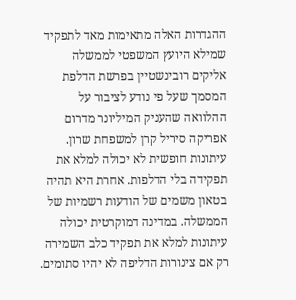ההגדרות האלה מתאימות מאד לתפקיד שמילא היועץ המשפטי לממשלה אליקים רובינשטיין בפרשת הדלפת המסמך שעל פי נודע לציבור על ההלוואה שהעניק המיליונר מדרום אפריקה סיריל קרן למשפחת שרון.
עיתונות חופשית לא יכולה למלא את תפקידה בלי הדלפות. אחרת היא תהיה בטאון משמים של הודעות רשמיות של הממשלה. במדינה דמוקרטית יכולה עיתונות למלא את תפקיד כלב השמירה רק אם צינורות הדליפה לא יהיו סתומים.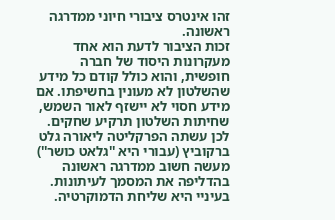זהו אינטרס ציבורי חיוני ממדרגה ראשונה.
זכות הציבור לדעת הוא אחד מעקרונות היסוד של חברה חופשית, והוא כולל קודם כל מידע שהשלטון לא מעונין בחשיפתו. אם מידע חסוי לא יישזף לאור השמש, שחיתות השלטון תרקיע שחקים.
לכן עשתה הפרקליטה ליאורה גלט ברקוביץ (עבורי היא ''גלאט כושר'') מעשה חשוב ממדרגה ראשונה בהדליפה את המסמך לעיתונות. בעיניי היא שליחת הדמוקרטיה.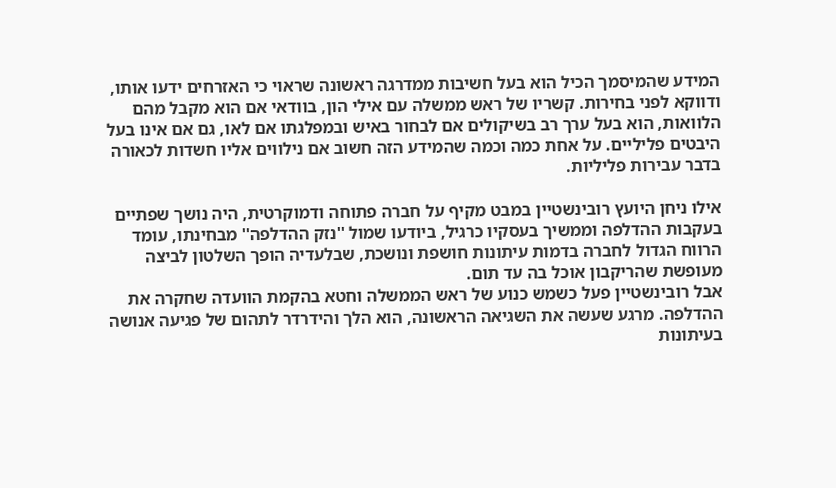המידע שהמיסמך הכיל הוא בעל חשיבות ממדרגה ראשונה שראוי כי האזרחים ידעו אותו, ודווקא לפני בחירות. קשריו של ראש ממשלה עם אילי הון, בוודאי אם הוא מקבל מהם הלוואות, הוא בעל ערך רב בשיקולים אם לבחור באיש ובמפלגתו אם לאו, גם אם אינו בעל היבטים פליליים. על אחת כמה וכמה שהמידע הזה חשוב אם נילווים אליו חשדות לכאורה בדבר עבירות פליליות.

אילו ניחן היועץ רובינשטיין במבט מקיף על חברה פתוחה ודמוקרטית, היה נושך שפתיים בעקבות ההדלפה וממשיך בעסקיו כרגיל, ביודעו שמול ''נזק ההדלפה'' מבחינתו, עומד הרווח הגדול לחברה בדמות עיתונות חושפת ונושכת, שבלעדיה הופך השלטון לביצה מעופשת שהריקבון אוכל בה עד תום.
אבל רובינשטיין פעל כשמש כנוע של ראש הממשלה וחטא בהקמת הוועדה שחקרה את ההדלפה. מרגע שעשה את השגיאה הראשונה, הוא הלך והידרדר לתהום של פגיעה אנושה בעיתונות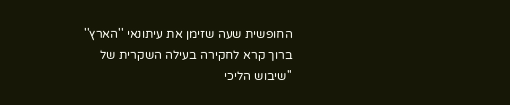החופשית שעה שזימן את עיתונאי ''הארץ'' ברוך קרא לחקירה בעילה השקרית של ''שיבוש הליכי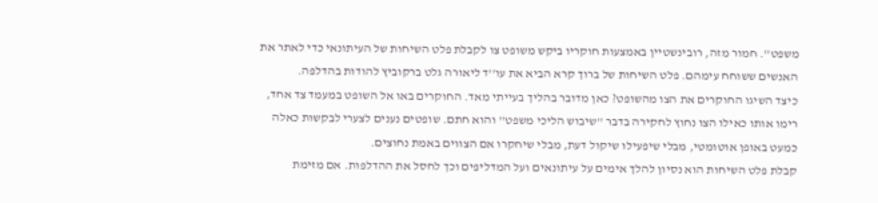משפט''. חמור מזה, רובינשטיין באמצעות חוקריו ביקש משופט צו לקבלת פלט השיחות של העיתונאי כדי לאתר את האנשים ששוחח עימהם. פלט השיחות של ברוך קרא הביא את עו''ד ליאורה גלט ברקוביץ להודות בהדלפה.
כיצד השיגו החוקרים את הצו מהשופט? כאן מדובר בהליך בעייתי מאד. החוקרים באו אל השופט במעמד צד אחד, רימו אותו כאילו הצו נחוץ לחקירה בדבר ''שיבוש הליכי משפט'' והוא חתם. שופטים נענים לצערי לבקשות כאלה כמעט באופן אוטומטי, מבלי שיפעילו שיקול דעת, מבלי שיחקרו אם הצווים באמת נחוצים.
קבלת פלט השיחות הוא נסיון להלך אימים על עיתונאים ועל המדליפים וכך לחסל את ההדלפות. אם מזימת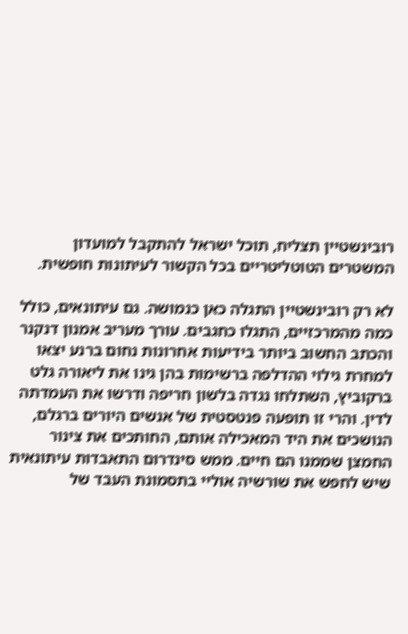רובינשטיין תצליח, תוכל ישראל להתקבל למועדון המשטרים הטוטליטריים בכל הקשור לעיתונות חופשית.

לא רק רובינשטיין התגלה כאן כנמושה. גם עיתונאים, כולל כמה מהמרכזיים, התגלו כחגבים. עורך מעריב אמנון דנקנר והכתב החשוב ביותר בידיעות אחרונות נחום ברנע יצאו למחרת גילוי ההדלפה ברשימות בהן גינו את ליאורה גלט ברקוביץ, השתלחו נגדה בלשון חריפה ודרשו את העמדתה לדין. והרי זו תופעה פנטסטית של אנשים היורים ברגלם, הנושכים את היד המאכילה אותם, החותכים את צינור החמצן שממנו הם חיים. ממש סינדרום התאבדות עיתונאית שיש לחפש את שורשיה אוליי בתסמונת העבד של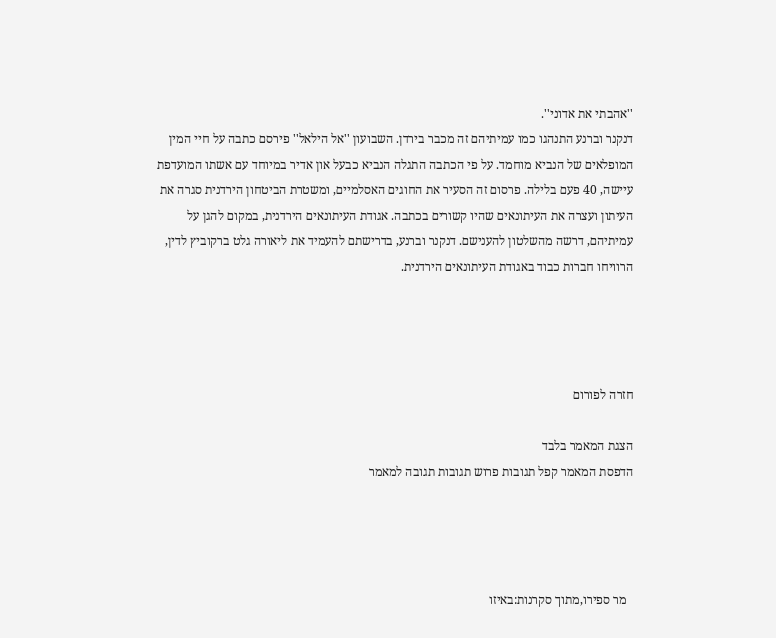''אהבתי את אדוני''.
דנקנר וברנע התנהגו כמו עמיתיהם זה מכבר בירדן. השבועון ''אל הילאל'' פירסם כתבה על חיי המין המופלאים של הנביא מוחמד. על פי הכתבה התגלה הנביא כבעל און אדיר במיוחד עם אשתו המועדפת עיישה, 40 פעם בלילה. פרסום זה הסעיר את החוגים האסלמיים, ומשטרת הביטחון הירדנית סגרה את העיתון ועצרה את העיתונאים שהיו קשורים בכתבה. אגודת העיתונאים הירדנית, במקום להגן על עמיתיהם, דרשה מהשלטון להענישם. דנקנר וברנע, בדרישתם להעמיד את ליאורה גלט ברקוביץ לדין, הרוויחו חברות כבוד באגודת העיתונאים הירדנית.




חזרה לפורום

הצגת המאמר בלבד
הדפסת המאמר קפל תגובות פרוש תגובות תגובה למאמר




  מר ספירו,מתוך סקרנות:באיזו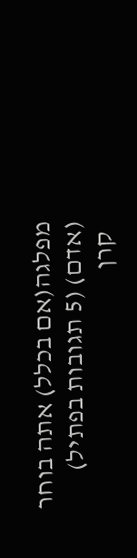מפלגה(אם בכלל) אתה בוחר  (אדם) (5 תגובות בפתיל)
  קרן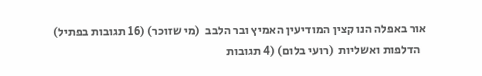אור באפלה הנו קצין המודיעין האמיץ ובר הלבב  (מי שזוכר) (16 תגובות בפתיל)
  הדלפות ואשליות  (רועי בלום) (4 תגובות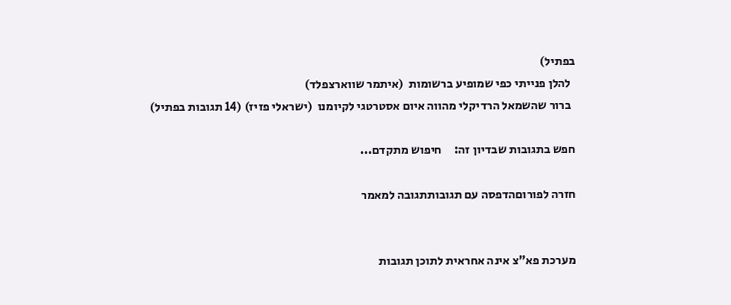בפתיל)
  להלן פנייתי כפי שמופיע ברשומות  (איתמר שווארצפלד)
  ברור שהשמאל הרדיקלי מהווה איום אסטרטגי לקיומנו  (ישראלי פזיז) (14 תגובות בפתיל)

חפש בתגובות שבדיון זה:     חיפוש מתקדם...

חזרה לפורוםהדפסה עם תגובותתגובה למאמר


מערכת פא"צ אינה אחראית לתוכן תגובות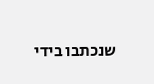שנכתבו בידי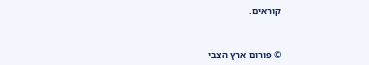קוראים.



© פורום ארץ הצבי